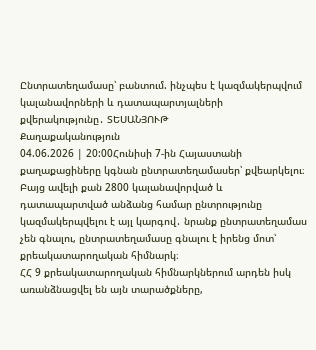Ընտրատեղամասը՝ բանտում. ինչպես է կազմակերպվում կալանավորների և դատապարտյալների քվերակությունը․ ՏԵՍԱՆՅՈՒԹ
Քաղաքականություն
04.06.2026 | 20:00Հունիսի 7-ին Հայաստանի քաղաքացիները կգնան ընտրատեղամասեր՝ քվեարկելու։ Բայց ավելի քան 2800 կալանավորված և դատապարտված անձանց համար ընտրությունը կազմակերպվելու է այլ կարգով․ նրանք ընտրատեղամաս չեն գնալու, ընտրատեղամասը գնալու է իրենց մոտ՝ քրեակատարողական հիմնարկ։
ՀՀ 9 քրեակատարողական հիմնարկներում արդեն իսկ առանձնացվել են այն տարածքները,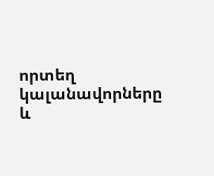որտեղ կալանավորները և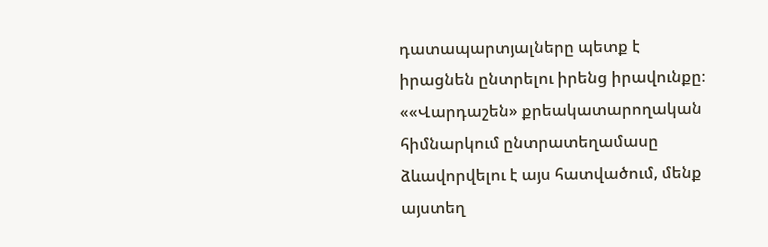դատապարտյալները պետք է իրացնեն ընտրելու իրենց իրավունքը։
««Վարդաշեն» քրեակատարողական հիմնարկում ընտրատեղամասը ձևավորվելու է այս հատվածում, մենք այստեղ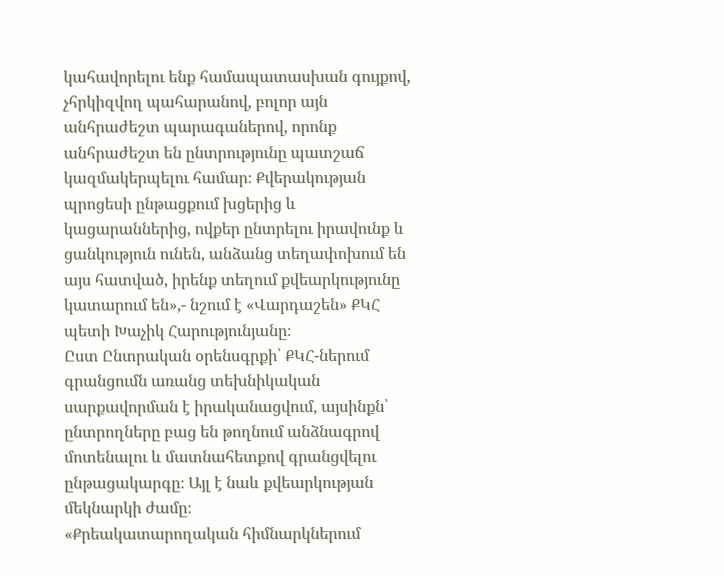կահավորելու ենք համապատասխան գույքով, չհրկիզվող պահարանով, բոլոր այն անհրաժեշտ պարագաներով, որոնք անհրաժեշտ են ընտրությունը պատշաճ կազմակերպելու համար։ Քվերակության պրոցեսի ընթացքում խցերից և կացարաններից, ովքեր ընտրելու իրավունք և ցանկություն ունեն, անձանց տեղափոխում են այս հատված, իրենք տեղում քվեարկությունը կատարում են»,- նշում է «Վարդաշեն» ՔԿՀ պետի Խաչիկ Հարությունյանը։
Ըստ Ընտրական օրենսգրքի՝ ՔԿՀ-ներում գրանցումն առանց տեխնիկական սարքավորման է իրականացվում, այսինքն՝ ընտրողները բաց են թողնում անձնագրով մոտենալու և մատնահետքով գրանցվելու ընթացակարգը։ Այլ է նաև քվեարկության մեկնարկի ժամը։
«Քրեակատարողական հիմնարկներում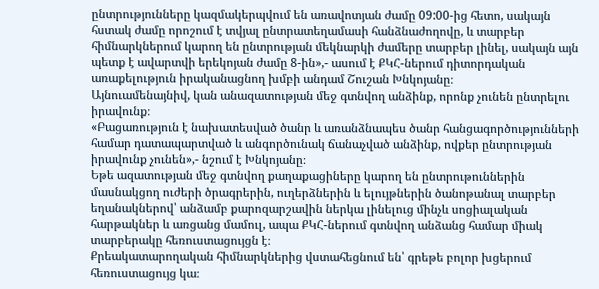ընտրությունները կազմակերպվում են առավոտյան ժամը 09:00-ից հետո, սակայն հստակ ժամը որոշում է տվյալ ընտրատեղամասի հանձնաժողովը, և տարբեր հիմնարկներում կարող են ընտրության մեկնարկի ժամերը տարբեր լինել, սակայն այն պետք է ավարտվի երեկոյան ժամը 8-ին»,- ասում է ՔԿՀ-ներում դիտորդական առաքելություն իրականացնող խմբի անդամ Շուշան Խնկոյանը։
Այնուամենայնիվ, կան անազատության մեջ գտնվող անձինք, որոնք չունեն ընտրելու իրավունք։
«Բացառություն է նախատեսված ծանր և առանձնապես ծանր հանցագործությունների համար դատապարտված և անգործունակ ճանաչված անձինք, ովքեր ընտրության իրավունք չունեն»,- նշում է Խնկոյանը։
Եթե ազատության մեջ գտնվող քաղաքացիները կարող են ընտրութուններին մասնակցող ուժերի ծրագրերին, ուղերձներին և ելույթներին ծանոթանալ տարբեր եղանակներով՝ անձամբ քարոզարշավին ներկա լինելուց մինչև սոցիալական հարթակներ և առցանց մամուլ, ապա ՔԿՀ-ներում գտնվող անձանց համար միակ տարբերակը հեռուստացույցն է։
Քրեակատարողական հիմնարկներից վստահեցնում են՝ գրեթե բոլոր խցերում հեռուստացույց կա։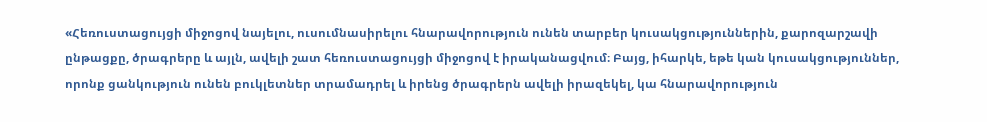«Հեռուստացույցի միջոցով նայելու, ուսումնասիրելու հնարավորություն ունեն տարբեր կուսակցություններին, քարոզարշավի ընթացքը, ծրագրերը և այլն, ավելի շատ հեռուստացույցի միջոցով է իրականացվում։ Բայց, իհարկե, եթե կան կուսակցություններ, որոնք ցանկություն ունեն բուկլետներ տրամադրել և իրենց ծրագրերն ավելի իրազեկել, կա հնարավորություն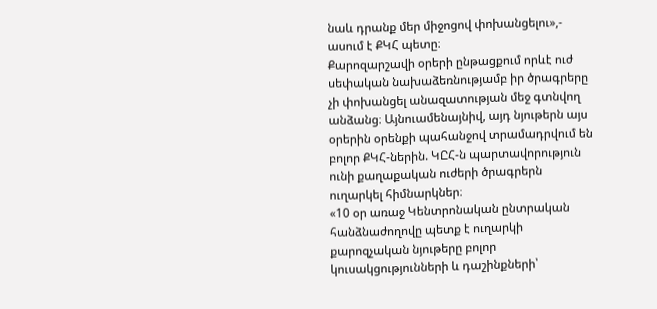նաև դրանք մեր միջոցով փոխանցելու»,- ասում է ՔԿՀ պետը։
Քարոզարշավի օրերի ընթացքում որևէ ուժ սեփական նախաձեռնությամբ իր ծրագրերը չի փոխանցել անազատության մեջ գտնվող անձանց։ Այնուամենայնիվ, այդ նյութերն այս օրերին օրենքի պահանջով տրամադրվում են բոլոր ՔԿՀ-ներին. ԿԸՀ-ն պարտավորություն ունի քաղաքական ուժերի ծրագրերն ուղարկել հիմնարկներ։
«10 օր առաջ Կենտրոնական ընտրական հանձնաժողովը պետք է ուղարկի քարոզչական նյութերը բոլոր կուսակցությունների և դաշինքների՝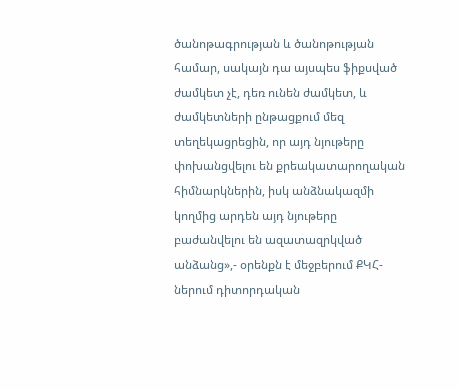ծանոթագրության և ծանոթության համար, սակայն դա այսպես ֆիքսված ժամկետ չէ, դեռ ունեն ժամկետ, և ժամկետների ընթացքում մեզ տեղեկացրեցին, որ այդ նյութերը փոխանցվելու են քրեակատարողական հիմնարկներին, իսկ անձնակազմի կողմից արդեն այդ նյութերը բաժանվելու են ազատազրկված անձանց»,- օրենքն է մեջբերում ՔԿՀ-ներում դիտորդական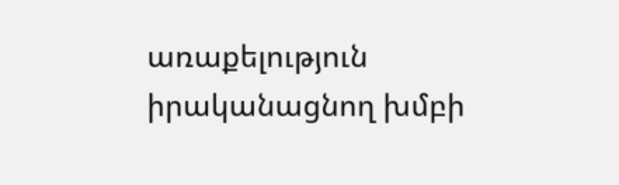առաքելություն իրականացնող խմբի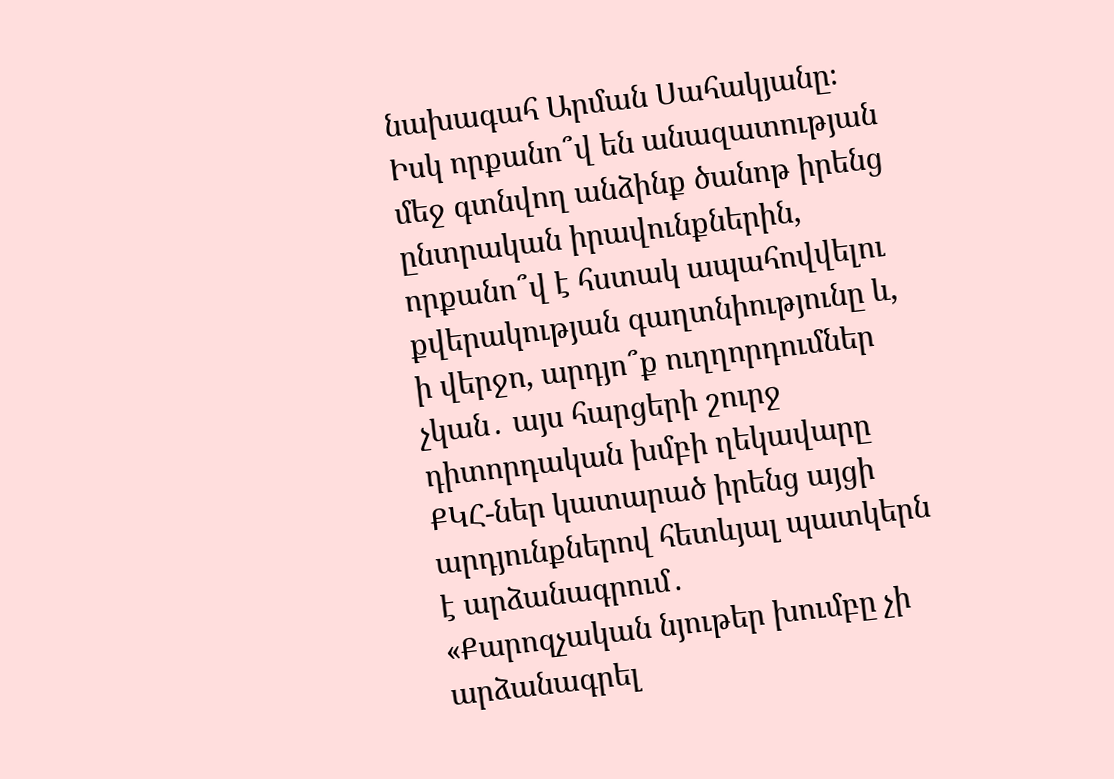նախագահ Արման Սահակյանը։
Իսկ որքանո՞վ են անազատության մեջ գտնվող անձինք ծանոթ իրենց ընտրական իրավունքներին, որքանո՞վ է հստակ ապահովվելու քվերակության գաղտնիությունը և, ի վերջո, արդյո՞ք ուղղորդումներ չկան․ այս հարցերի շուրջ դիտորդական խմբի ղեկավարը ՔԿՀ-ներ կատարած իրենց այցի արդյունքներով հետևյալ պատկերն է արձանագրում․
«Քարոզչական նյութեր խումբը չի արձանագրել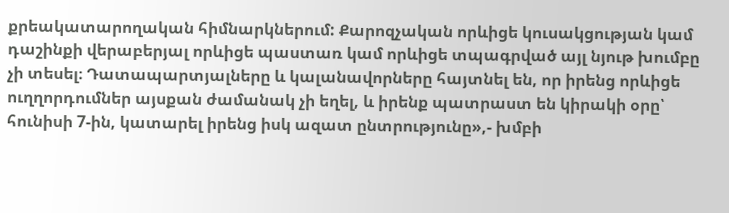քրեակատարողական հիմնարկներում: Քարոզչական որևիցե կուսակցության կամ դաշինքի վերաբերյալ որևիցե պաստառ կամ որևիցե տպագրված այլ նյութ խումբը չի տեսել։ Դատապարտյալները և կալանավորները հայտնել են, որ իրենց որևիցե ուղղորդումներ այսքան ժամանակ չի եղել, և իրենք պատրաստ են կիրակի օրը՝ հունիսի 7-ին, կատարել իրենց իսկ ազատ ընտրությունը»,- խմբի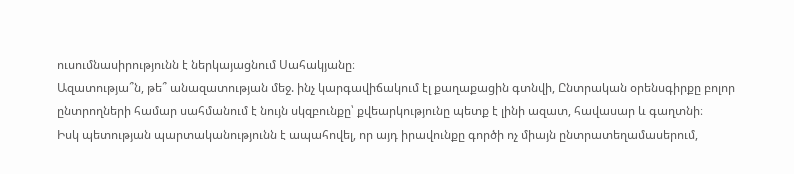ուսումնասիրությունն է ներկայացնում Սահակյանը։
Ազատությա՞ն, թե՞ անազատության մեջ. ինչ կարգավիճակում էլ քաղաքացին գտնվի, Ընտրական օրենսգիրքը բոլոր ընտրողների համար սահմանում է նույն սկզբունքը՝ քվեարկությունը պետք է լինի ազատ, հավասար և գաղտնի։
Իսկ պետության պարտականությունն է ապահովել, որ այդ իրավունքը գործի ոչ միայն ընտրատեղամասերում,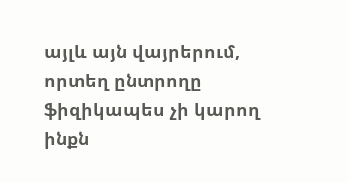այլև այն վայրերում, որտեղ ընտրողը ֆիզիկապես չի կարող ինքն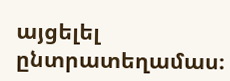այցելել ընտրատեղամաս։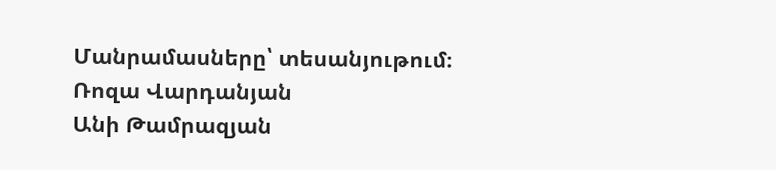Մանրամասները՝ տեսանյութում։
Ռոզա Վարդանյան
Անի Թամրազյան